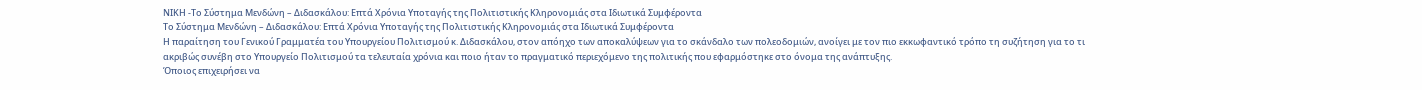ΝΙΚΗ -Το Σύστημα Μενδώνη – Διδασκάλου: Επτά Χρόνια Υποταγής της Πολιτιστικής Κληρονομιάς στα Ιδιωτικά Συμφέροντα
Το Σύστημα Μενδώνη – Διδασκάλου: Επτά Χρόνια Υποταγής της Πολιτιστικής Κληρονομιάς στα Ιδιωτικά Συμφέροντα
Η παραίτηση του Γενικού Γραμματέα του Υπουργείου Πολιτισμού κ. Διδασκάλου, στον απόηχο των αποκαλύψεων για το σκάνδαλο των πολεοδομιών, ανοίγει με τον πιο εκκωφαντικό τρόπο τη συζήτηση για το τι ακριβώς συνέβη στο Υπουργείο Πολιτισμού τα τελευταία χρόνια και ποιο ήταν το πραγματικό περιεχόμενο της πολιτικής που εφαρμόστηκε στο όνομα της ανάπτυξης.
Όποιος επιχειρήσει να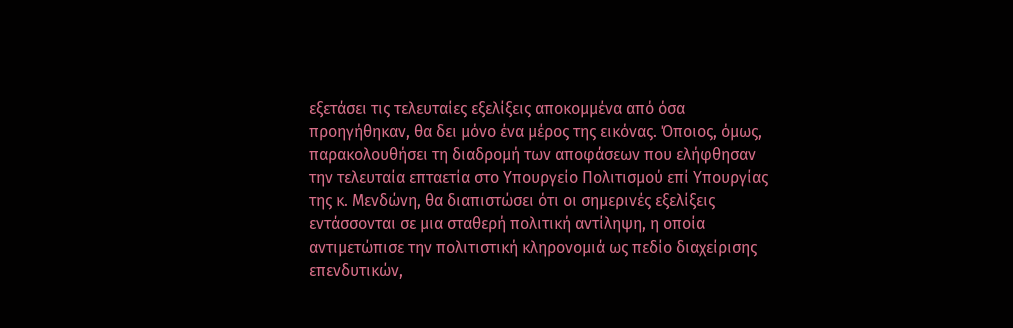εξετάσει τις τελευταίες εξελίξεις αποκομμένα από όσα προηγήθηκαν, θα δει μόνο ένα μέρος της εικόνας. Όποιος, όμως, παρακολουθήσει τη διαδρομή των αποφάσεων που ελήφθησαν την τελευταία επταετία στο Υπουργείο Πολιτισμού επί Υπουργίας της κ. Μενδώνη, θα διαπιστώσει ότι οι σημερινές εξελίξεις εντάσσονται σε μια σταθερή πολιτική αντίληψη, η οποία αντιμετώπισε την πολιτιστική κληρονομιά ως πεδίο διαχείρισης επενδυτικών,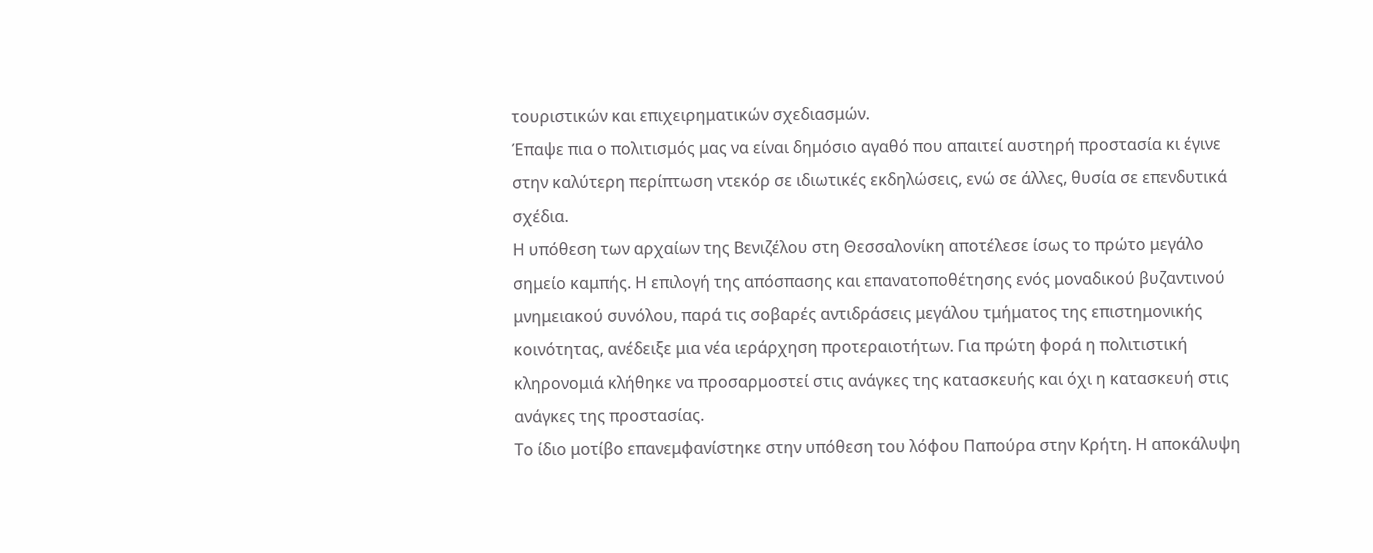τουριστικών και επιχειρηματικών σχεδιασμών.
Έπαψε πια ο πολιτισμός μας να είναι δημόσιο αγαθό που απαιτεί αυστηρή προστασία κι έγινε στην καλύτερη περίπτωση ντεκόρ σε ιδιωτικές εκδηλώσεις, ενώ σε άλλες, θυσία σε επενδυτικά σχέδια.
Η υπόθεση των αρχαίων της Βενιζέλου στη Θεσσαλονίκη αποτέλεσε ίσως το πρώτο μεγάλο σημείο καμπής. Η επιλογή της απόσπασης και επανατοποθέτησης ενός μοναδικού βυζαντινού μνημειακού συνόλου, παρά τις σοβαρές αντιδράσεις μεγάλου τμήματος της επιστημονικής κοινότητας, ανέδειξε μια νέα ιεράρχηση προτεραιοτήτων. Για πρώτη φορά η πολιτιστική κληρονομιά κλήθηκε να προσαρμοστεί στις ανάγκες της κατασκευής και όχι η κατασκευή στις ανάγκες της προστασίας.
Το ίδιο μοτίβο επανεμφανίστηκε στην υπόθεση του λόφου Παπούρα στην Κρήτη. Η αποκάλυψη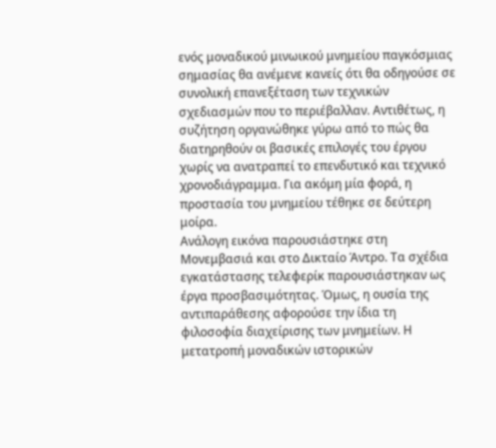ενός μοναδικού μινωικού μνημείου παγκόσμιας σημασίας θα ανέμενε κανείς ότι θα οδηγούσε σε συνολική επανεξέταση των τεχνικών σχεδιασμών που το περιέβαλλαν. Αντιθέτως, η συζήτηση οργανώθηκε γύρω από το πώς θα διατηρηθούν οι βασικές επιλογές του έργου χωρίς να ανατραπεί το επενδυτικό και τεχνικό χρονοδιάγραμμα. Για ακόμη μία φορά, η προστασία του μνημείου τέθηκε σε δεύτερη μοίρα.
Ανάλογη εικόνα παρουσιάστηκε στη Μονεμβασιά και στο Δικταίο Άντρο. Τα σχέδια εγκατάστασης τελεφερίκ παρουσιάστηκαν ως έργα προσβασιμότητας. Όμως, η ουσία της αντιπαράθεσης αφορούσε την ίδια τη φιλοσοφία διαχείρισης των μνημείων. Η μετατροπή μοναδικών ιστορικών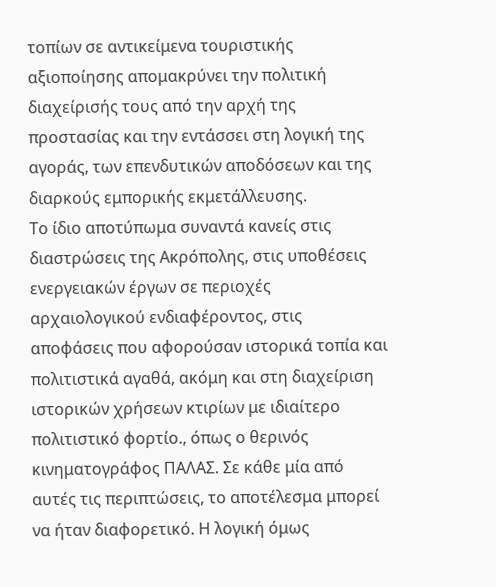τοπίων σε αντικείμενα τουριστικής αξιοποίησης απομακρύνει την πολιτική διαχείρισής τους από την αρχή της προστασίας και την εντάσσει στη λογική της αγοράς, των επενδυτικών αποδόσεων και της διαρκούς εμπορικής εκμετάλλευσης.
Το ίδιο αποτύπωμα συναντά κανείς στις διαστρώσεις της Ακρόπολης, στις υποθέσεις ενεργειακών έργων σε περιοχές αρχαιολογικού ενδιαφέροντος, στις αποφάσεις που αφορούσαν ιστορικά τοπία και πολιτιστικά αγαθά, ακόμη και στη διαχείριση ιστορικών χρήσεων κτιρίων με ιδιαίτερο πολιτιστικό φορτίο., όπως ο θερινός κινηματογράφος ΠΑΛΑΣ. Σε κάθε μία από αυτές τις περιπτώσεις, το αποτέλεσμα μπορεί να ήταν διαφορετικό. Η λογική όμως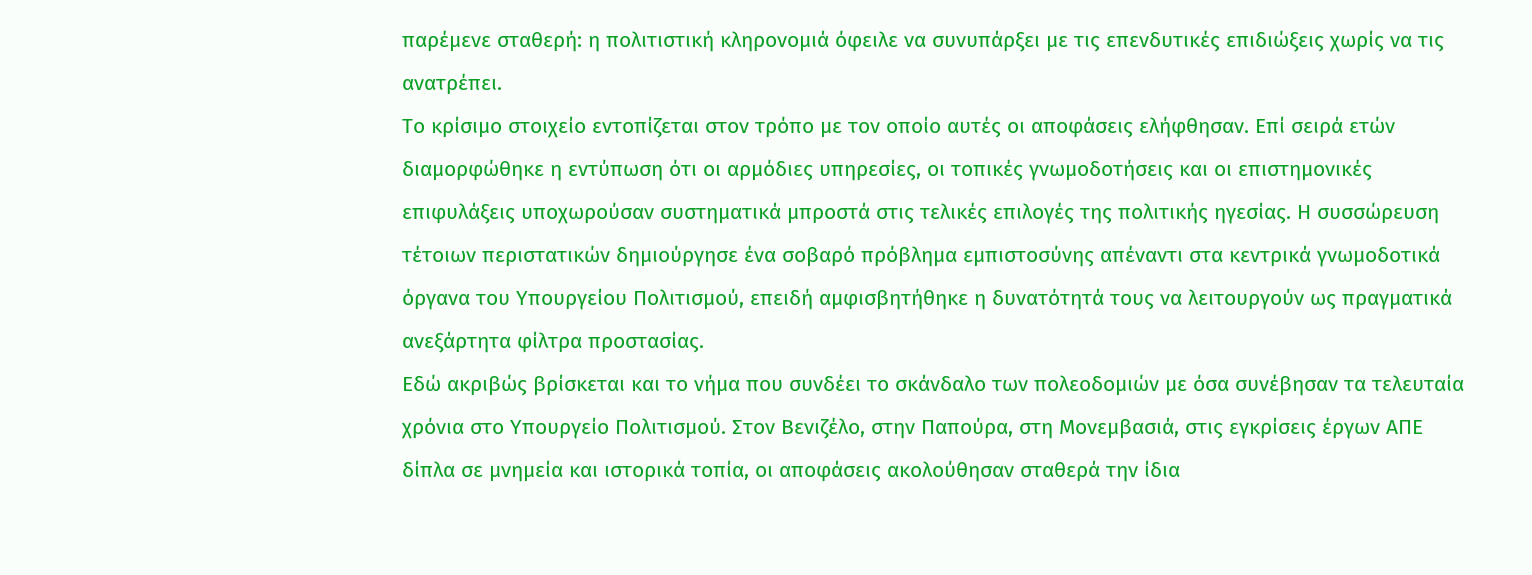παρέμενε σταθερή: η πολιτιστική κληρονομιά όφειλε να συνυπάρξει με τις επενδυτικές επιδιώξεις χωρίς να τις ανατρέπει.
Το κρίσιμο στοιχείο εντοπίζεται στον τρόπο με τον οποίο αυτές οι αποφάσεις ελήφθησαν. Επί σειρά ετών διαμορφώθηκε η εντύπωση ότι οι αρμόδιες υπηρεσίες, οι τοπικές γνωμοδοτήσεις και οι επιστημονικές επιφυλάξεις υποχωρούσαν συστηματικά μπροστά στις τελικές επιλογές της πολιτικής ηγεσίας. Η συσσώρευση τέτοιων περιστατικών δημιούργησε ένα σοβαρό πρόβλημα εμπιστοσύνης απέναντι στα κεντρικά γνωμοδοτικά όργανα του Υπουργείου Πολιτισμού, επειδή αμφισβητήθηκε η δυνατότητά τους να λειτουργούν ως πραγματικά ανεξάρτητα φίλτρα προστασίας.
Εδώ ακριβώς βρίσκεται και το νήμα που συνδέει το σκάνδαλο των πολεοδομιών με όσα συνέβησαν τα τελευταία χρόνια στο Υπουργείο Πολιτισμού. Στον Βενιζέλο, στην Παπούρα, στη Μονεμβασιά, στις εγκρίσεις έργων ΑΠΕ δίπλα σε μνημεία και ιστορικά τοπία, οι αποφάσεις ακολούθησαν σταθερά την ίδια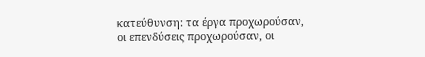κατεύθυνση: τα έργα προχωρούσαν, οι επενδύσεις προχωρούσαν, οι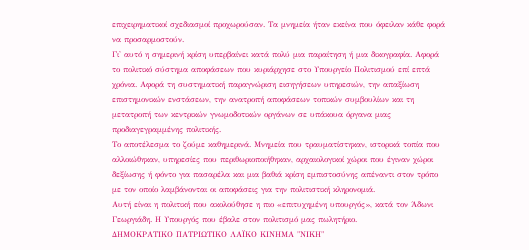επιχειρηματικοί σχεδιασμοί προχωρούσαν. Τα μνημεία ήταν εκείνα που όφειλαν κάθε φορά να προσαρμοστούν.
Γι' αυτό η σημερινή κρίση υπερβαίνει κατά πολύ μια παραίτηση ή μια δικογραφία. Αφορά το πολιτικό σύστημα αποφάσεων που κυριάρχησε στο Υπουργείο Πολιτισμού επί επτά χρόνια. Αφορά τη συστηματική παραγνώριση εισηγήσεων υπηρεσιών, την απαξίωση επιστημονικών ενστάσεων, την ανατροπή αποφάσεων τοπικών συμβουλίων και τη μετατροπή των κεντρικών γνωμοδοτικών οργάνων σε υπάκουα όργανα μιας προδιαγεγραμμένης πολιτικής.
Το αποτέλεσμα το ζούμε καθημερινά. Μνημεία που τραυματίστηκαν, ιστορικά τοπία που αλλοιώθηκαν, υπηρεσίες που περιθωριοποιήθηκαν, αρχαιολογικοί χώροι που έγιναν χώροι δεξίωσης ή φόντο για πασαρέλα και μια βαθιά κρίση εμπιστοσύνης απέναντι στον τρόπο με τον οποίο λαμβάνονται οι αποφάσεις για την πολιτιστική κληρονομιά.
Αυτή είναι η πολιτική που ακολούθησε η πιο «επιτυχημένη υπουργός», κατά τον Άδωνι Γεωργιάδη. Η Υπουργός που έβαλε στον πολιτισμό μας πωλητήριο.
ΔΗΜΟΚΡΑΤΙΚΟ ΠΑΤΡΙΩΤΙΚΟ ΛΑΪΚΟ ΚΙΝΗΜΑ "ΝΙΚΗ"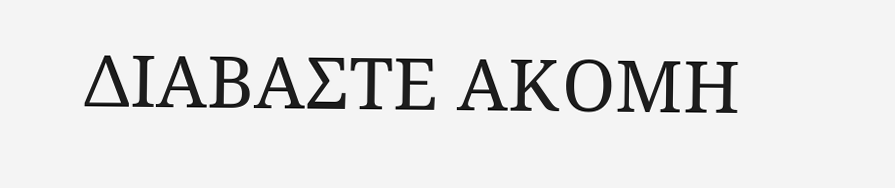ΔΙΑΒΑΣΤΕ ΑΚΟΜΗ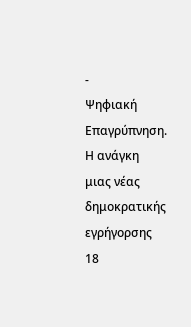-
Ψηφιακή Επαγρύπνηση. Η ανάγκη μιας νέας δημοκρατικής εγρήγορσης
18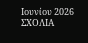Ιουνίου 2026
ΣΧΟΛΙΑ